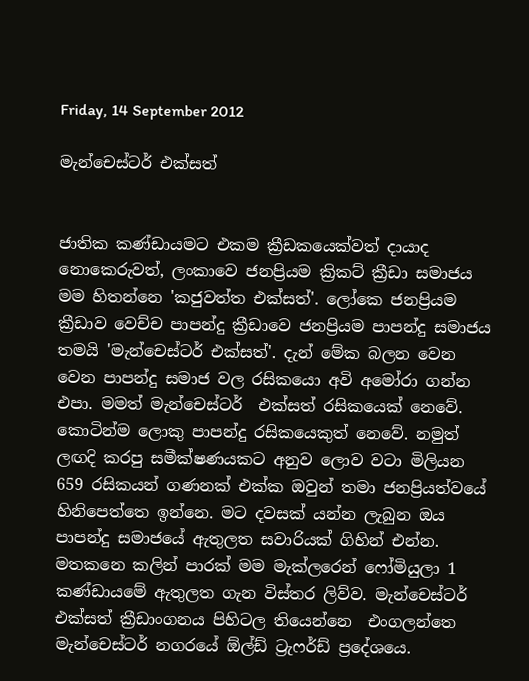Friday, 14 September 2012

මැන්චෙස්ටර් එක්සත්


ජාතික කණ්ඩායමට එකම ක්‍රීඩකයෙක්වත් දායාද නොකෙරුවත්, ලංකාවෙ ජනප්‍රියම ක්‍රිකට් ක්‍රීඩා සමාජය මම හිතන්නෙ 'කජුවත්ත එක්සත්'. ලෝකෙ ජනප්‍රියම ක්‍රීඩාව වෙච්ච පාපන්දු ක්‍රීඩාවෙ ජනප්‍රියම පාපන්දු සමාජය තමයි 'මැන්චෙස්ටර් එක්සත්'. දැන් මේක බලන වෙන වෙන පාපන්දු සමාජ වල රසිකයො අවි අමෝරා ගන්න එපා. මමත් මැන්චෙස්ටර්  එක්සත් රසිකයෙක් නෙවේ. කොටින්ම ලොකු පාපන්දු රසිකයෙකුත් නෙවේ. නමුත් ලඟදි කරපු සමීක්ෂණයකට අනුව ලොව වටා මිලියන 659 රසිකයන් ගණනක් එක්ක ඔවුන් තමා ජනප්‍රියත්වයේ හිනිපෙත්තෙ ඉන්නෙ. මට දවසක් යන්න ලැබුන ඔය පාපන්දු සමාජයේ ඇතුලත සවාරියක් ගිහින් එන්න. මතකනෙ කලින් පාරක් මම මැක්ලරෙන් ෆෝමියුලා 1 කණ්ඩායමේ ඇතුලත ගැන විස්තර ලිව්ව. මැන්චෙස්ටර් එක්සත් ක්‍රීඩාංගනය පිහිටල තියෙන්නෙ  එංගලන්තෙ මැන්චෙස්ටර් නගරයේ ඕල්ඩ් ට්‍රැෆර්ඩ් ප්‍රදේශයෙ.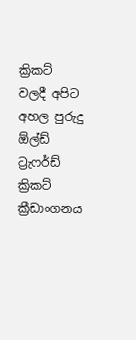ක්‍රිකට් වලදී අපිට අහල පුරුදු  ඕල්ඩ් ට්‍රැෆර්ඩ් ක්‍රිකට් ක්‍රීඩාංගනය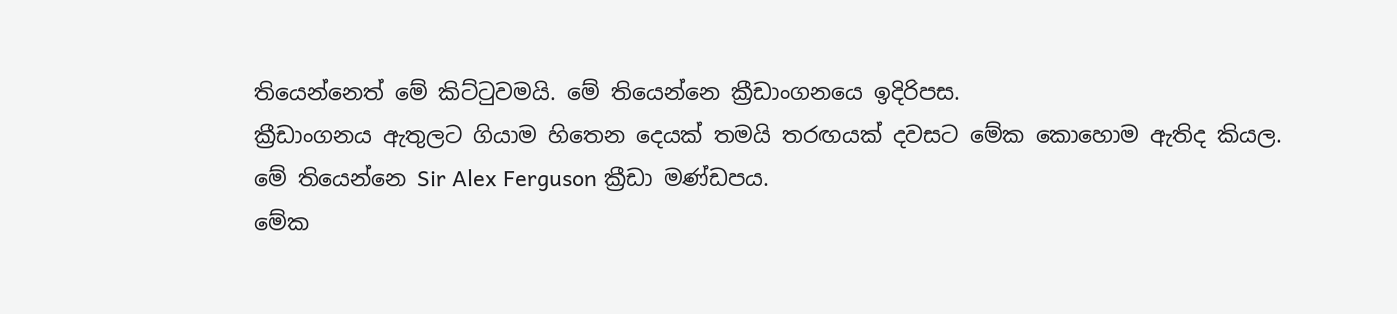තියෙන්නෙත් මේ කිට්ටුවමයි. මේ තියෙන්නෙ ක්‍රීඩාංගනයෙ ඉදිරිපස.
ක්‍රීඩාංගනය ඇතුලට ගියාම හිතෙන දෙයක් තමයි තරඟයක් දවසට මේක කොහොම ඇතිද කියල.
මේ තියෙන්නෙ Sir Alex Ferguson ක්‍රීඩා මණ්ඩපය.
මේක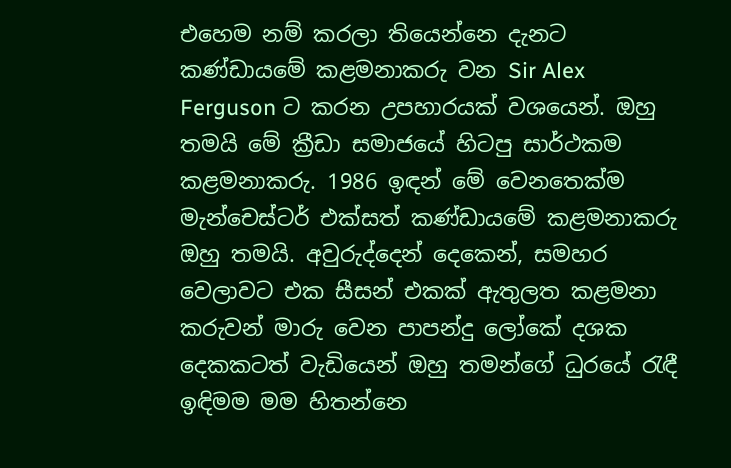එහෙම නම් කරලා තියෙන්නෙ දැනට කණ්ඩායමේ කළමනාකරු වන Sir Alex Ferguson ට කරන උපහාරයක් වශයෙන්. ඔහු තමයි මේ ක්‍රීඩා සමාජයේ හිටපු සාර්ථකම කළමනාකරු. 1986 ඉඳන් මේ වෙනතෙක්ම මැන්චෙස්ටර් එක්සත් කණ්ඩායමේ කළමනාකරු ඔහු තමයි. අවුරුද්දෙන් දෙකෙන්, සමහර වෙලාවට එක සීසන් එකක් ඇතුලත කළමනා කරුවන් මාරු වෙන පාපන්දු ලෝකේ දශක දෙකකටත් වැඩියෙන් ඔහු තමන්ගේ ධුරයේ රැඳී ඉඳිමම මම හිතන්නෙ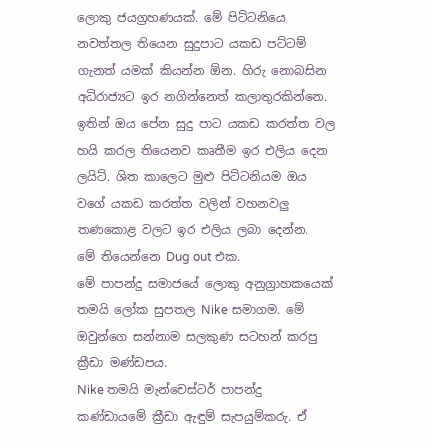ලොකු ජයග්‍රහණයක්. මේ පිට්ටනියෙ නවත්තල තියෙන සුදුපාට යකඩ පට්ටම් ගැනත් යමක් කියන්න ඕන. හිරු නොබසින අධිරාජ්‍යට ඉර නගින්නෙත් කලාතුරකින්නෙ. ඉතින් ඔය පේන සුදු පාට යකඩ කරත්ත වල හයි කරල තියෙනව කෘතීම ඉර එලිය දෙන ලයිට්. ශිත කාලෙට මුළු පිට්ටනියම ඔය වගේ යකඩ කරත්ත වලින් වහනවලු තණකොළ වලට ඉර එලිය ලබා දෙන්න.
මේ තියෙන්නෙ Dug out එක.
මේ පාපන්දු සමාජයේ ලොකු අනුග්‍රාහකයෙක් තමයි ලෝක සුපතල Nike සමාගම. මේ ඔවුන්ගෙ සන්නාම සලකුණ සටහන් කරපු ක්‍රීඩා මණ්ඩපය.
Nike තමයි මැන්චෙස්ටර් පාපන්දු කණ්ඩායමේ ක්‍රීඩා ඇඳුම් සැපයුම්කරු. ඒ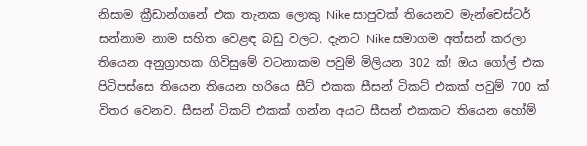නිසාම ක්‍රීඩාන්ගනේ එක තැනක ලොකු Nike සාපුවක් තියෙනව මැන්චෙස්ටර් සන්නාම නාම සහිත වෙළඳ බඩු වලට. දැනට Nike සමාගම අත්සන් කරලා තියෙන අනුග්‍රාහක ගිවිසුමේ වටනාකම පවුම් මිලියන 302 ක්! ඔය ගෝල් එක පිටිපස්සෙ තියෙන තියෙන හරියෙ සීට් එකක සීසන් ටිකට් එකක් පවුම් 700 ක් විතර වෙනව. සීසන් ටිකට් එකක් ගන්න අයට සීසන් එකකට තියෙන හෝම්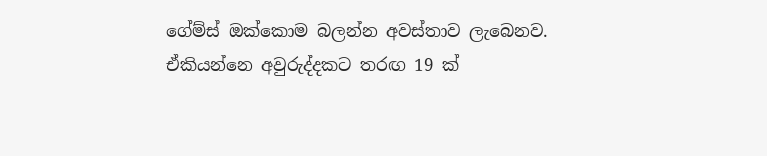ගේම්ස් ඔක්කොම බලන්න අවස්තාව ලැබෙනව. ඒකියන්නෙ අවුරුද්දකට තරඟ 19 ක්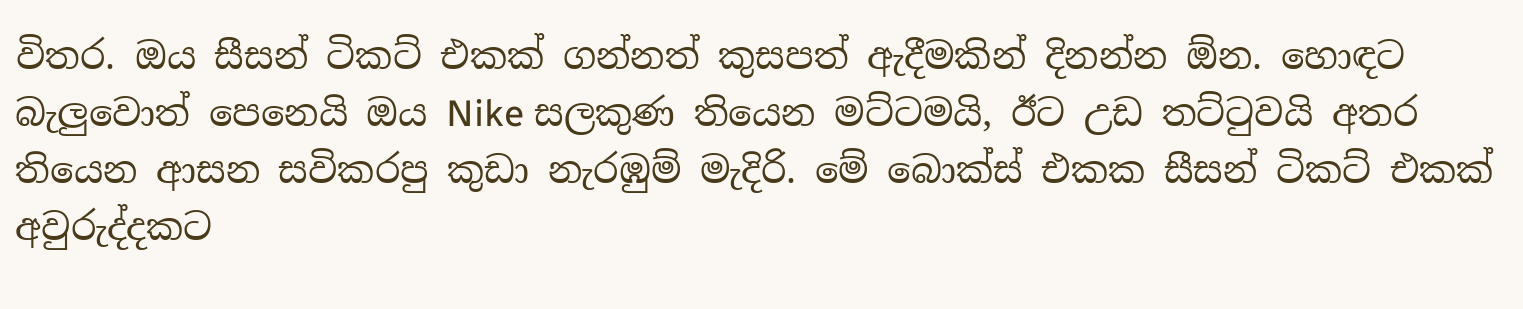විතර. ඔය සීසන් ටිකට් එකක් ගන්නත් කුසපත් ඇදීමකින් දිනන්න ඕන. හොඳට බැලුවොත් පෙනෙයි ඔය Nike සලකුණ තියෙන මට්ටමයි, ඊට උඩ තට්ටුවයි අතර තියෙන ආසන සවිකරපු කුඩා නැරඹුම් මැදිරි. මේ බොක්ස් එකක සීසන් ටිකට් එකක් අවුරුද්දකට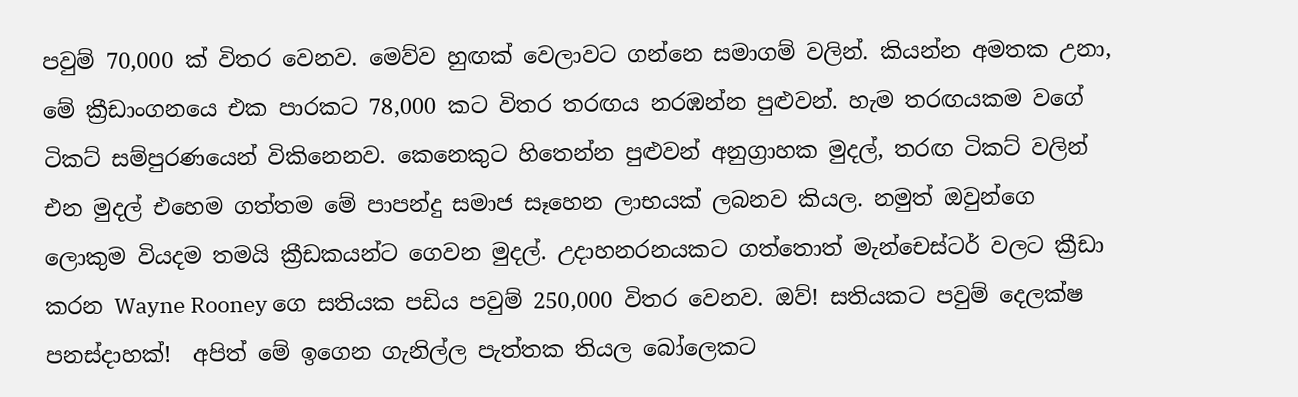පවුම් 70,000 ක් විතර වෙනව. මෙව්ව හුඟක් වෙලාවට ගන්නෙ සමාගම් වලින්. කියන්න අමතක උනා, මේ ක්‍රීඩාංගනයෙ එක පාරකට 78,000 කට විතර තරඟය නරඹන්න පුළුවන්. හැම තරඟයකම වගේ ටිකට් සම්පුරණයෙන් විකිනෙනව. කෙනෙකුට හිතෙන්න පුළුවන් අනුග්‍රාහක මුදල්, තරඟ ටිකට් වලින් එන මුදල් එහෙම ගත්තම මේ පාපන්දු සමාජ සෑහෙන ලාභයක් ලබනව කියල. නමුත් ඔවුන්ගෙ ලොකුම වියදම තමයි ක්‍රීඩකයන්ට ගෙවන මුදල්. උදාහනරනයකට ගත්තොත් මැන්චෙස්ටර් වලට ක්‍රීඩා කරන Wayne Rooney ගෙ සතියක පඩිය පවුම් 250,000 විතර වෙනව. ඔව්! සතියකට පවුම් දෙලක්ෂ පනස්දාහක්!  අපිත් මේ ඉගෙන ගැනිල්ල පැත්තක තියල බෝලෙකට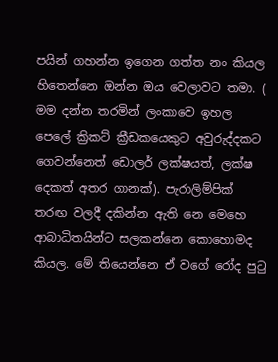පයින් ගහන්න ඉගෙන ගත්ත නං කියල හිතෙන්නෙ ඔන්න ඔය වෙලාවට තමා. ( මම දන්න තරමින් ලංකාවෙ ඉහල පෙලේ ක්‍රිකට් ක්‍රීඩකයෙකුට අවුරුද්දකට ගෙවන්නෙත් ඩොලර් ලක්ෂයත්, ලක්ෂ දෙකත් අතර ගානක්). පැරාලිම්පික් තරඟ වලදී දකින්න ඇති නෙ මෙහෙ ආබාධිතයින්ට සලකන්නෙ කොහොමද කියල. මේ තියෙන්නෙ ඒ වගේ රෝද පුටු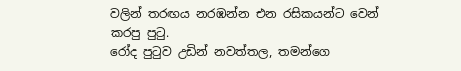වලින් තරඟය නරඹන්න එන රසිකයන්ට වෙන් කරපු පුටු.
රෝද පුටුව උඩින් නවත්තල, තමන්ගෙ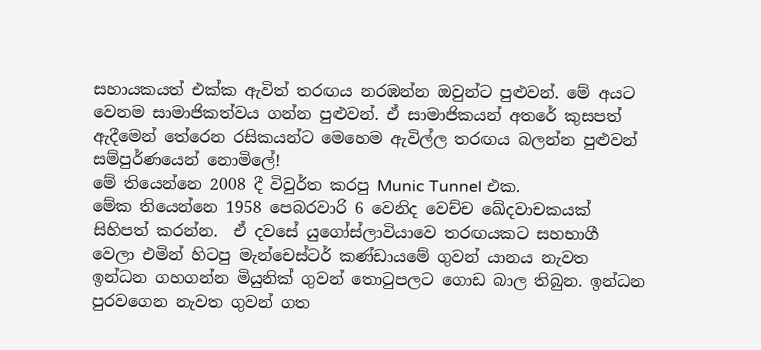සහායකයත් එක්ක ඇවිත් තරඟය නරඹන්න ඔවුන්ට පුළුවන්. මේ අයට වෙනම සාමාජිකත්වය ගන්න පුළුවන්. ඒ සාමාජිකයන් අතරේ කුසපත් ඇදීමෙන් තේරෙන රසිකයන්ට මෙහෙම ඇවිල්ල තරඟය බලන්න පුළුවන් සම්පුර්ණයෙන් නොමිලේ!
මේ තියෙන්නෙ 2008 දී විවුර්ත කරපු Munic Tunnel එක.
මේක තියෙන්නෙ 1958 පෙබරවාරි 6 වෙනිද වෙච්ච ඛේදවාචකයක් සිහිපත් කරන්න.  ඒ දවසේ යුගෝස්ලාවියාවෙ තරඟයකට සහභාගී වෙලා එමින් හිටපු මැන්චෙස්ටර් කණ්ඩායමේ ගුවන් යානය නැවත ඉන්ධන ගහගන්න මියුනික් ගුවන් තොටුපලට ගොඩ බාල තිබුන. ඉන්ධන පුරවගෙන නැවත ගුවන් ගත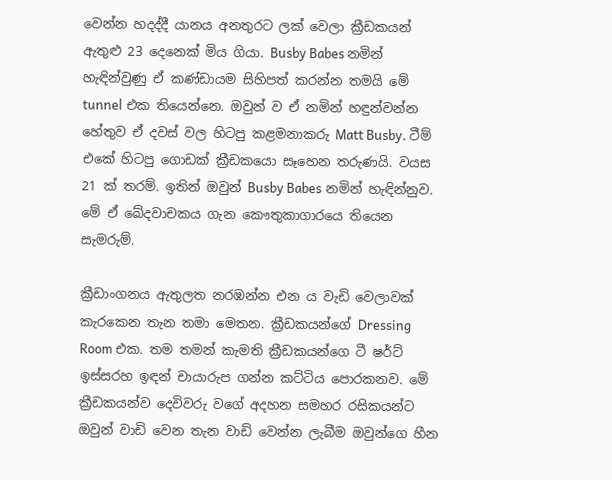වෙන්න හදද්දී යානය අනතුරට ලක් වෙලා ක්‍රීඩකයන් ඇතුළු 23 දෙනෙක් මිය ගියා. Busby Babes නමින් හැඳින්වුණු ඒ කණ්ඩායම සිහිපත් කරන්න තමයි මේ tunnel එක තියෙන්නෙ. ඔවුන් ව ඒ නමින් හඳුන්වන්න හේතුව ඒ දවස් වල හිටපු කළමනාකරු Matt Busby. ටීම් එකේ හිටපු ගොඩක් ක්‍රීඩකයො සෑහෙන තරුණයි. වයස 21 ක් තරම්. ඉතින් ඔවුන් Busby Babes නමින් හැඳින්නුව. මේ ඒ ඛේදවාචකය ගැන කෞතුකාගාරයෙ තියෙන සැමරුම්.

ක්‍රීඩාංගනය ඇතුලත නරඹන්න එන ය වැඩි වෙලාවක් කැරකෙන තැන තමා මෙතන. ක්‍රීඩකයන්ගේ Dressing Room එක. තම තමන් කැමති ක්‍රීඩකයන්ගෙ ටී ෂර්ට් ඉස්සරහ ඉඳන් චායාරුප ගන්න කට්ටිය පොරකනව. මේ ක්‍රීඩකයන්ව දෙවිවරු වගේ අදහන සමහර රසිකයන්ට ඔවුන් වාඩි වෙන තැන වාඩි වෙන්න ලැබීම ඔවුන්ගෙ හීන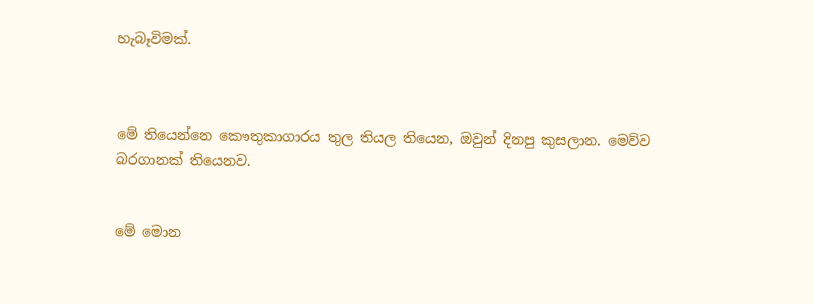හැබෑවිමක්.



මේ තියෙන්නෙ කෞතුකාගාරය තුල තියල තියෙන, ඔවුන් දිනපු කුසලාන. මෙව්ව බරගානක් තියෙනව.


මේ මොන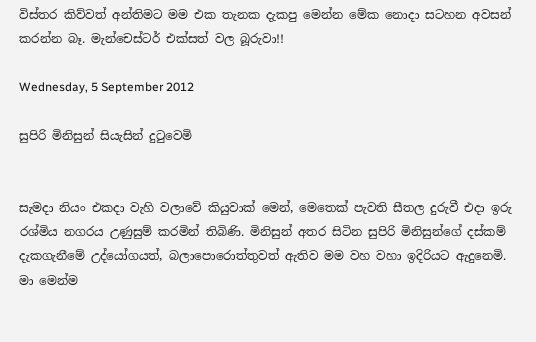විස්තර කිව්වත් අන්තිමට මම එක තැනක දැකපු මෙන්න මේක නොදා සටහන අවසන් කරන්න බෑ. මැන්චෙස්ටර් එක්සත් වල බූරුවා!!

Wednesday, 5 September 2012

සුපිරි මිනිසුන් සියැසින් දුටුවෙමි


සැමදා නියං එකදා වැහි වලාවේ කියුවාක් මෙන්, මෙතෙක් පැවති සීතල දුරුවී එදා ඉරු රශ්මිය නගරය උණුසුම් කරමින් තිබිණි. මිනිසුන් අතර සිටින සුපිරි මිනිසුන්ගේ දස්කම් දැකගැනීමේ උද්යෝගයත්, බලාපොරොත්තුවත් ඇතිව මම වහ වහා ඉදිරියට ඇදුනෙමි. මා මෙන්ම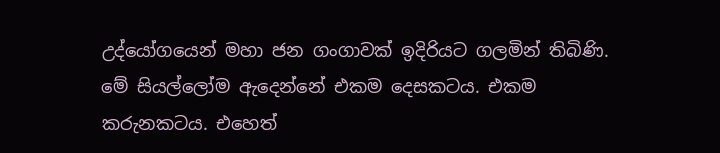උද්යෝගයෙන් මහා ජන ගංගාවක් ඉදිරියට ගලමින් තිබිණි. මේ සියල්ලෝම ඇදෙන්නේ එකම දෙසකටය. එකම කරුනකටය. එහෙත්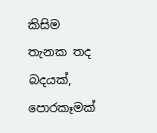කිසිම තැනක තද බදයක්, පොරකෑමක්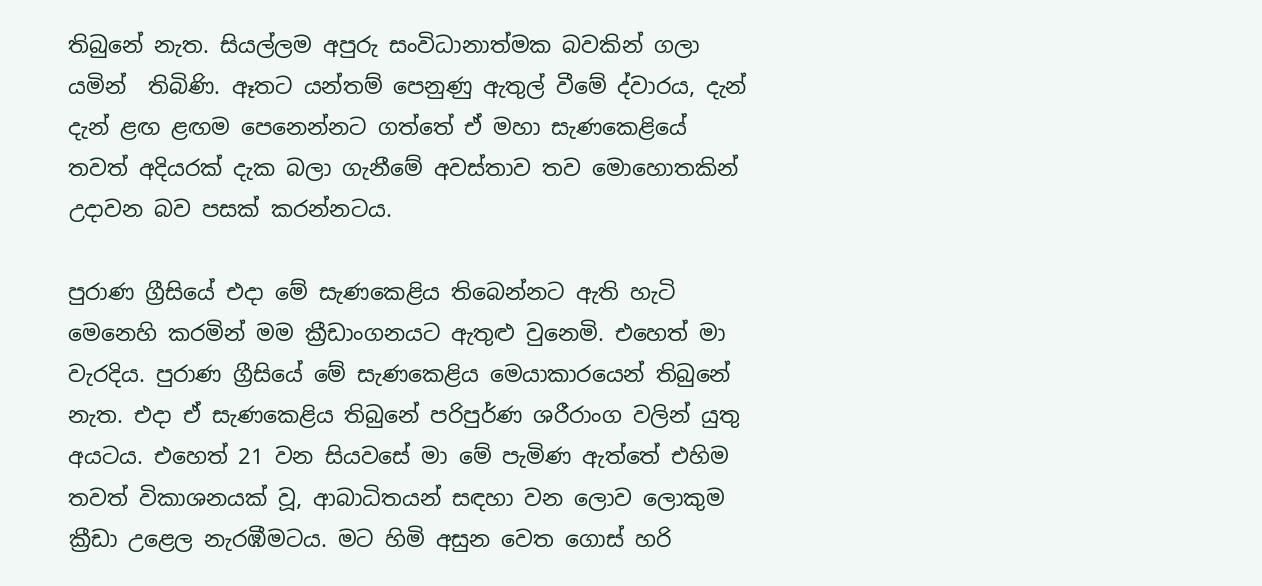තිබුනේ නැත. සියල්ලම අපුරු සංවිධානාත්මක බවකින් ගලා
යමින්  තිබිණි. ඈතට යන්තම් පෙනුණු ඇතුල් වීමේ ද්වාරය, දැන් දැන් ළඟ ළඟම පෙනෙන්නට ගත්තේ ඒ මහා සැණකෙළියේ තවත් අදියරක් දැක බලා ගැනීමේ අවස්තාව තව මොහොතකින් උදාවන බව පසක් කරන්නටය.

පුරාණ ග්‍රීසියේ එදා මේ සැණකෙළිය තිබෙන්නට ඇති හැටි මෙනෙහි කරමින් මම ක්‍රීඩාංගනයට ඇතුළු වුනෙමි. එහෙත් මා වැරදිය. පුරාණ ග්‍රීසියේ මේ සැණකෙළිය මෙයාකාරයෙන් තිබුනේ නැත. එදා ඒ සැණකෙළිය තිබුනේ පරිපුර්ණ ශරීරාංග වලින් යුතු අයටය. එහෙත් 21 වන සියවසේ මා මේ පැමිණ ඇත්තේ එහිම තවත් විකාශනයක් වූ, ආබාධිතයන් සඳහා වන ලොව ලොකුම ක්‍රීඩා උළෙල නැරඹීමටය. මට හිමි අසුන වෙත ගොස් හරි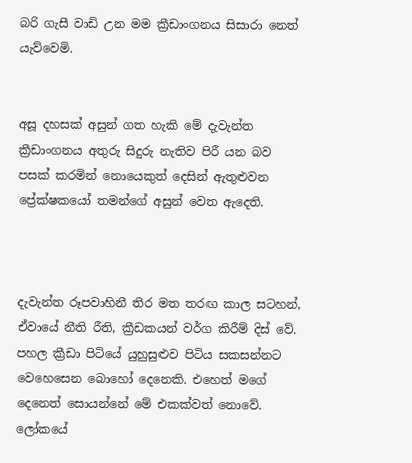බරි ගැසී වාඩි උන මම ක්‍රීඩාංගනය සිසාරා නෙත් යැව්වෙමි.


අසූ දහසක් අසුන් ගත හැකි මේ දැවැන්ත ක්‍රීඩාංගනය අතුරු සිදුරු නැතිව පිරී යන බව පසක් කරමින් නොයෙකුත් දෙසින් ඇතුළුවන ප්‍රේක්ෂකයෝ තමන්ගේ අසුන් වෙත ඇදෙති.



දැවැන්ත රූපවාහිනී තිර මත තරඟ කාල සටහන්, ඒවායේ නීති රීති, ක්‍රීඩකයන් වර්ග කිරීම් දිස් වේ. පහල ක්‍රීඩා පිටියේ යුහුසුළුව පිටිය සකසන්නට වෙහෙසෙන බොහෝ දෙනෙකි. එහෙත් මගේ දෙනෙත් සොයන්නේ මේ එකක්වත් නොවේ. ලෝකයේ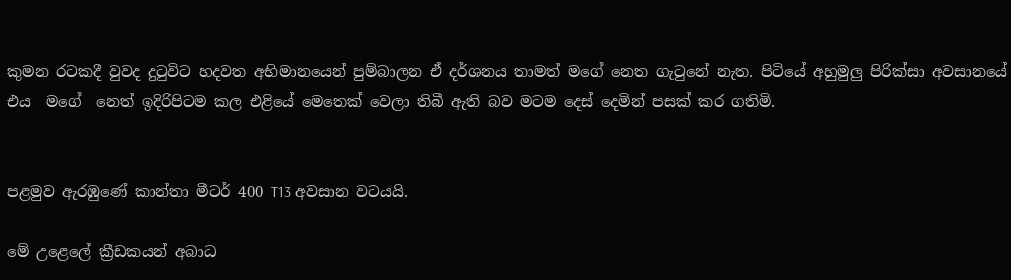කුමන රටකදී වුවද දුටුවිට හදවත අභිමානයෙන් පුම්බාලන ඒ දර්ශනය තාමත් මගේ නෙත ගැටුනේ නැත. පිටියේ අහුමුලු පිරික්සා අවසානයේ එය  මගේ  නෙත් ඉදිරිපිටම කල එළියේ මෙතෙක් වෙලා තිබී ඇති බව මටම දෙස් දෙමින් පසක් කර ගතිමි.


පළමුව ඇරඹුණේ කාන්තා මීටර් 400 T13 අවසාන වටයයි.

මේ උළෙලේ ක්‍රීඩකයන් අබාධ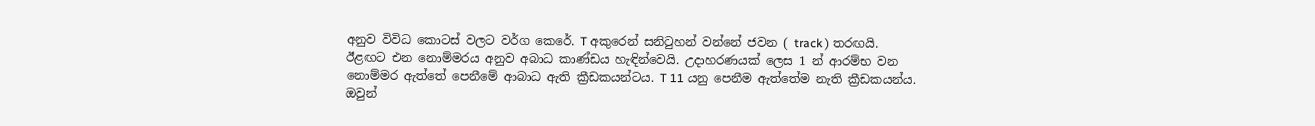අනුව විවිධ කොටස් වලට වර්ග කෙරේ. T අකුරෙන් සනිටුහන් වන්නේ ජවන ( track ) තරඟයි. ඊළඟට එන නොම්මරය අනුව අබාධ කාණ්ඩය හැඳින්වෙයි. උදාහරණයක් ලෙස 1 න් ආරම්භ වන නොම්මර ඇත්තේ පෙනීමේ ආබාධ ඇති ක්‍රීඩකයන්ටය. T 11 යනු පෙනීම ඇත්තේම නැති ක්‍රීඩකයන්ය. ඔවුන්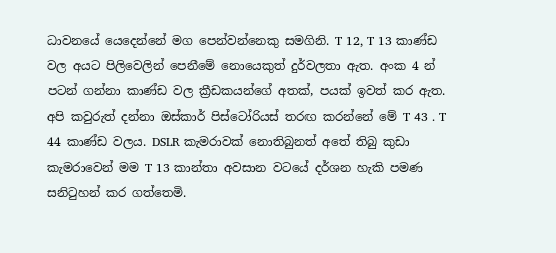ධාවනයේ යෙදෙන්නේ මග පෙන්වන්නෙකු සමගිනි. T 12, T 13 කාණ්ඩ වල අයට පිලිවෙලින් පෙනීමේ නොයෙකුත් දුර්වලතා ඇත. අංක 4 න් පටන් ගන්නා කාණ්ඩ වල ක්‍රීඩකයන්ගේ අතක්, පයක් ඉවත් කර ඇත. අපි කවුරුත් දන්නා ඔස්කාර් පිස්ටෝරියස් තරඟ කරන්නේ මේ T 43 . T 44 කාණ්ඩ වලය. DSLR කැමරාවක් නොතිබුනත් අතේ තිබු කුඩා කැමරාවෙන් මම T 13 කාන්තා අවසාන වටයේ දර්ශන හැකි පමණ සනිටුහන් කර ගත්තෙමි.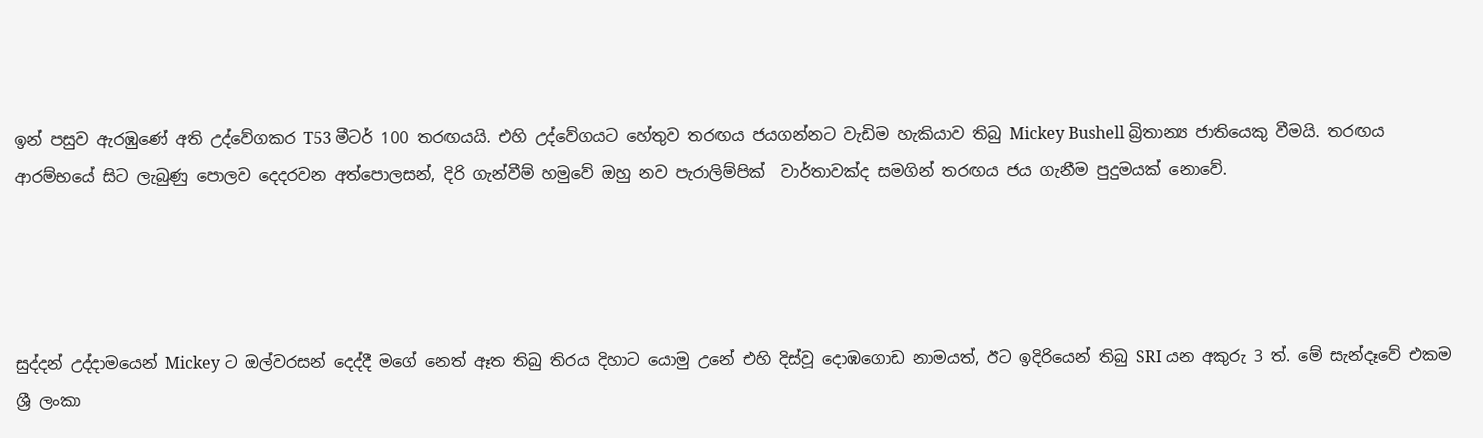ඉන් පසුව ඇරඹුණේ අති උද්වේගකර T53 මීටර් 100 තරඟයයි. එහි උද්වේගයට හේතුව තරඟය ජයගන්නට වැඩිම හැකියාව තිබු Mickey Bushell බ්‍රිතාන්‍ය ජාතියෙකු වීමයි. තරඟය ආරම්භයේ සිට ලැබුණු පොලව දෙදරවන අත්පොලසන්, දිරි ගැන්වීම් හමුවේ ඔහු නව පැරාලිම්පික්  වාර්තාවක්ද සමගින් තරඟය ජය ගැනීම පුදුමයක් නොවේ.




සුද්දන් උද්දාමයෙන් Mickey ට ඔල්වරසන් දෙද්දී මගේ නෙත් ඈත තිබු තිරය දිහාට යොමු උනේ එහි දිස්වූ දොඹගොඩ නාමයත්, ඊට ඉදිරියෙන් තිබු SRI යන අකුරු 3 ත්. මේ සැන්දෑවේ එකම ශ්‍රී ලංකා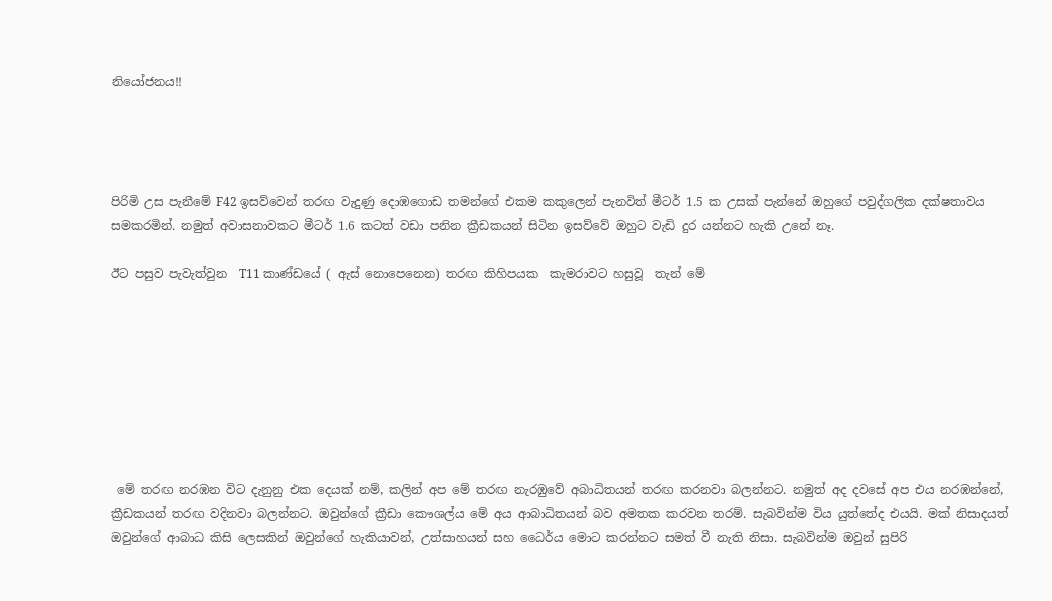නියෝජනය!!




පිරිමි උස පැනීමේ F42 ඉසව්වෙන් තරඟ වැදුණු දොඹගොඩ තමන්ගේ එකම කකුලෙන් පැනවිත් මීටර් 1.5 ක උසක් පැන්නේ ඔහුගේ පවුද්ගලික දක්ෂතාවය සමකරමින්. නමුත් අවාසනාවකට මීටර් 1.6 කටත් වඩා පනින ක්‍රීඩකයන් සිටින ඉසව්වේ ඔහුට වැඩි දුර යන්නට හැකි උනේ නෑ.

ඊට පසුව පැවැත්වුන  T11 කාණ්ඩයේ ( ඇස් නොපෙනෙන) තරඟ කිහිපයක  කැමරාවට හසුවූ  තැන් මේ








 මේ තරඟ නරඹන විට දැනුනු එක දෙයක් නම්, කලින් අප මේ තරඟ නැරඹුවේ අබාධිතයන් තරඟ කරනවා බලන්නට. නමුත් අද දවසේ අප එය නරඹන්නේ, ක්‍රීඩකයන් තරඟ වදිනවා බලන්නට. ඔවුන්ගේ ක්‍රීඩා කෞශල්ය මේ අය ආබාධිතයන් බව අමතක කරවන තරම්. සැබවින්ම විය යුත්තේද එයයි. මක් නිසාදයත් ඔවුන්ගේ ආබාධ කිසි ලෙසකින් ඔවුන්ගේ හැකියාවන්, උත්සාහයන් සහ ධෛර්ය මොට කරන්නට සමත් වී නැති නිසා. සැබවින්ම ඔවුන් සුපිරි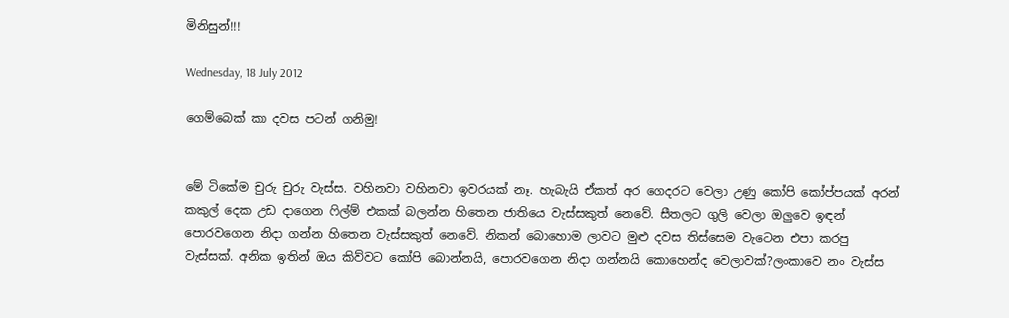මිනිසුන්!!!

Wednesday, 18 July 2012

ගෙම්බෙක් කා දවස පටන් ගනිමු!


මේ ටිකේම චුරු චුරු වැස්ස. වහිනවා වහිනවා ඉවරයක් නෑ. හැබැයි ඒකත් අර ගෙදරට වෙලා උණු කෝපි කෝප්පයක් අරන් කකුල් දෙක උඩ දාගෙන ෆිල්ම් එකක් බලන්න හිතෙන ජාතියෙ වැස්සකුත් නෙවේ. සීතලට ගුලි වෙලා ඔලුවෙ ඉඳන් පොරවගෙන නිදා ගන්න හිතෙන වැස්සකුත් නෙවේ. නිකන් බොහොම ලාවට මුළු දවස තිස්සෙම වැටෙන එපා කරපු වැස්සක්. අනික ඉතින් ඔය කිව්වට කෝපි බොන්නයි, පොරවගෙන නිදා ගන්නයි කොහෙන්ද වෙලාවක්?ලංකාවෙ නං වැස්ස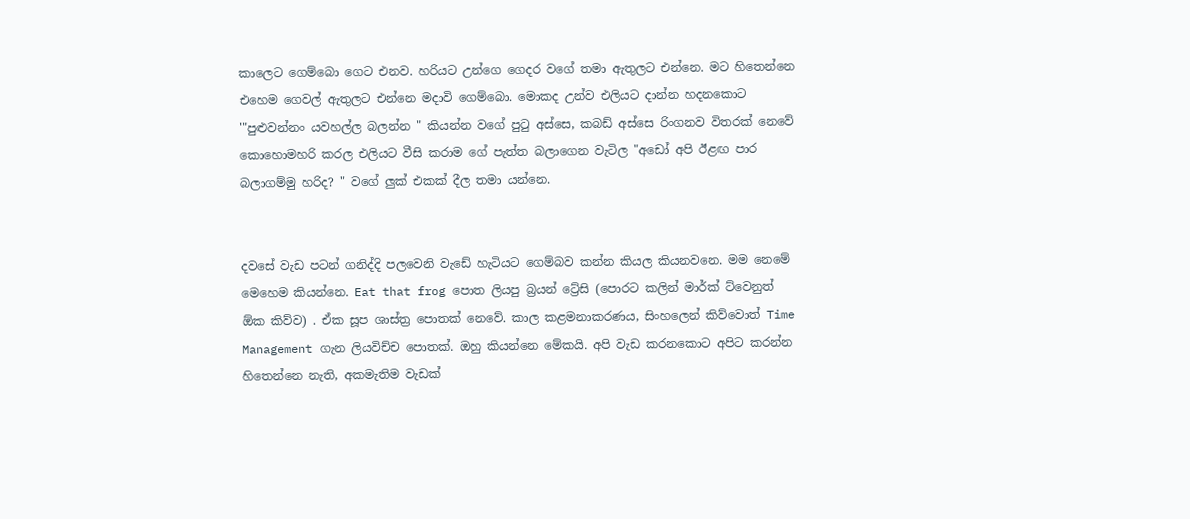කාලෙට ගෙම්බො ගෙට එනව. හරියට උන්ගෙ ගෙදර වගේ තමා ඇතුලට එන්නෙ. මට හිතෙන්නෙ එහෙම ගෙවල් ඇතුලට එන්නෙ මදාවි ගෙම්බො. මොකද උන්ව එලියට දාන්න හදනකොට '"පුළුවන්නං යවහල්ල බලන්න " කියන්න වගේ පුටු අස්සෙ, කබඩ් අස්සෙ රිංගනව විතරක් නෙවේ කොහොමහරි කරල එලියට වීසි කරාම ගේ පැත්ත බලාගෙන වැටිල "අඩෝ අපි ඊළඟ පාර බලාගම්මු හරිද? " වගේ ලුක් එකක් දීල තමා යන්නෙ.


දවසේ වැඩ පටන් ගනිද්දි පලවෙනි වැඩේ හැටියට ගෙම්බව කන්න කියල කියනවනෙ. මම නෙමේ මෙහෙම කියන්නෙ. Eat that frog පොත ලියපු බ්‍රයන් ට්‍රේසි (පොරට කලින් මාර්ක් ට්වෙනුත් ඕක කිව්ව) . ඒක සූප ශාස්ත්‍ර පොතක් නෙවේ. කාල කළමනාකරණය, සිංහලෙන් කිව්වොත් Time Management ගැන ලියවිච්ච පොතක්. ඔහු කියන්නෙ මේකයි. අපි වැඩ කරනකොට අපිට කරන්න හිතෙන්නෙ නැති, අකමැතිම වැඩක්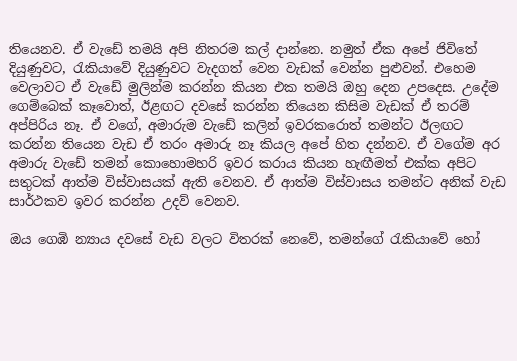තියෙනව. ඒ වැඩේ තමයි අපි නිතරම කල් දාන්නෙ. නමුත් ඒක අපේ ජිවිතේ දියුණුවට, රැකියාවේ දියුණුවට වැදගත් වෙන වැඩක් වෙන්න පුළුවන්. එහෙම වෙලාවට ඒ වැඩේ මුලින්ම කරන්න කියන එක තමයි ඔහු දෙන උපදෙස. උදේම ගෙම්බෙක් කෑවොත්, ඊළඟට දවසේ කරන්න තියෙන කිසිම වැඩක් ඒ තරම් අප්පිරිය නෑ. ඒ වගේ, අමාරුම වැඩේ කලින් ඉවරකරොත් තමන්ට ඊලඟට කරන්න තියෙන වැඩ ඒ තරං අමාරු නෑ කියල අපේ හිත දන්නව. ඒ වගේම අර අමාරු වැඩේ තමන් කොහොමහරි ඉවර කරාය කියන හැඟීමත් එක්ක අපිට සතුටක් ආත්ම විස්වාසයක් ඇති වෙනව. ඒ ආත්ම විස්වාසය තමන්ට අනික් වැඩ සාර්ථකව ඉවර කරන්න උදව් වෙනව.

ඔය ගෙඹි න්‍යාය දවසේ වැඩ වලට විතරක් නෙවේ, තමන්ගේ රැකියාවේ හෝ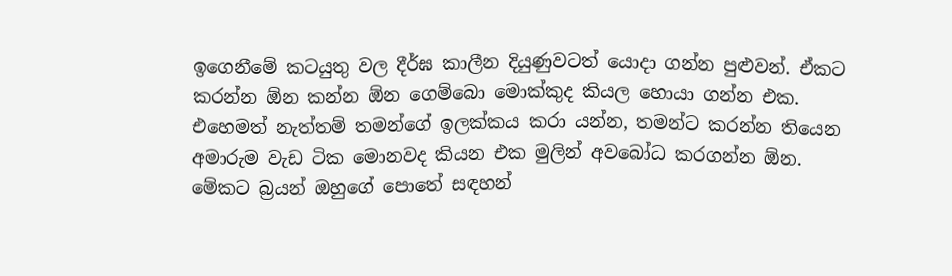ඉගෙනීමේ කටයුතු වල දීර්ඝ කාලීන දියුණුවටත් යොදා ගන්න පුළුවන්. ඒකට කරන්න ඕන කන්න ඕන ගෙම්බො මොක්කුද කියල හොයා ගන්න එක. එහෙමත් නැත්තම් තමන්ගේ ඉලක්කය කරා යන්න, තමන්ට කරන්න තියෙන අමාරුම වැඩ ටික මොනවද කියන එක මුලින් අවබෝධ කරගන්න ඕන. මේකට බ්‍රයන් ඔහුගේ පොතේ සඳහන්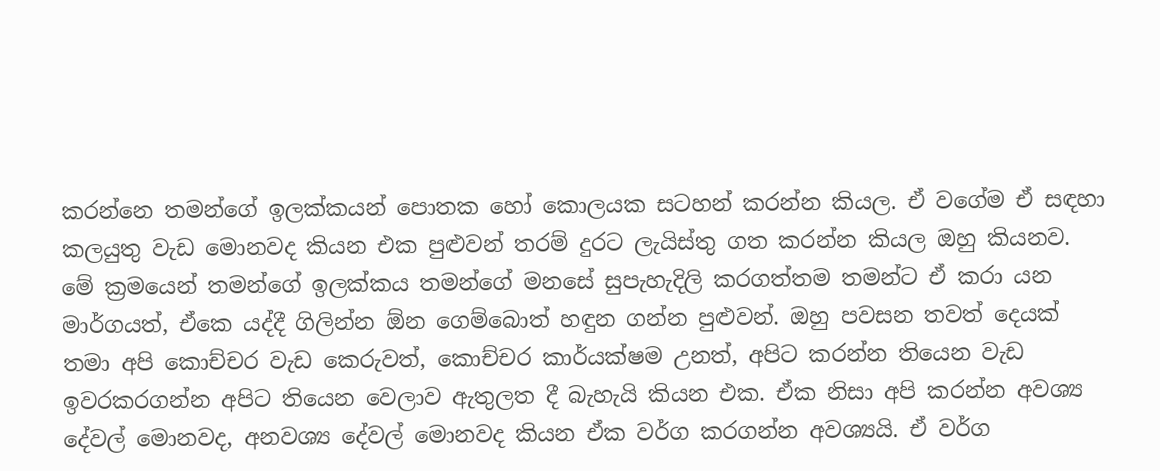කරන්නෙ තමන්ගේ ඉලක්කයන් පොතක හෝ කොලයක සටහන් කරන්න කියල. ඒ වගේම ඒ සඳහා කලයුතු වැඩ මොනවද කියන එක පුළුවන් තරම් දුරට ලැයිස්තු ගත කරන්න කියල ඔහු කියනව. මේ ක්‍රමයෙන් තමන්ගේ ඉලක්කය තමන්ගේ මනසේ සුපැහැදිලි කරගත්තම තමන්ට ඒ කරා යන මාර්ගයත්, ඒකෙ යද්දී ගිලින්න ඕන ගෙම්බොත් හඳුන ගන්න පුළුවන්. ඔහු පවසන තවත් දෙයක් තමා අපි කොච්චර වැඩ කෙරුවත්, කොච්චර කාර්යක්ෂම උනත්, අපිට කරන්න තියෙන වැඩ ඉවරකරගන්න අපිට තියෙන වෙලාව ඇතුලත දී බැහැයි කියන එක. ඒක නිසා අපි කරන්න අවශ්‍ය දේවල් මොනවද, අනවශ්‍ය දේවල් මොනවද කියන ඒක වර්ග කරගන්න අවශ්‍යයි. ඒ වර්ග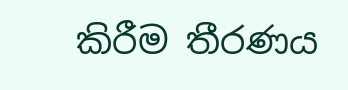කිරීම තීරණය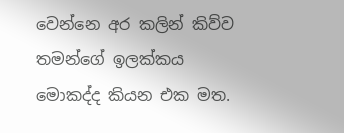වෙන්නෙ අර කලින් කිව්ව තමන්ගේ ඉලක්කය මොකද්ද කියන එක මත.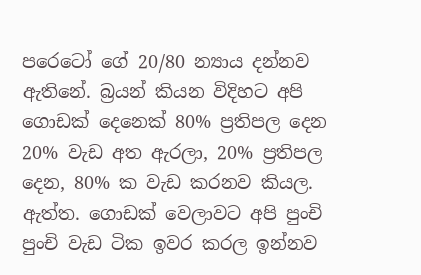පරෙටෝ ගේ 20/80 න්‍යාය දන්නව ඇතිනේ. බ්‍රයන් කියන විදිහට අපි ගොඩක් දෙනෙක් 80% ප්‍රතිපල දෙන 20% වැඩ අත ඇරලා, 20% ප්‍රතිපල දෙන, 80% ක වැඩ කරනව කියල. ඇත්ත. ගොඩක් වෙලාවට අපි පුංචි පුංචි වැඩ ටික ඉවර කරල ඉන්නව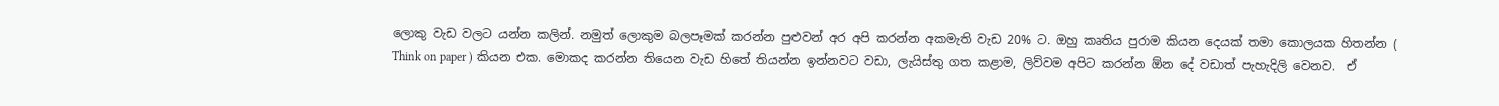ලොකු වැඩ වලට යන්න කලින්. නමුත් ලොකුම බලපෑමක් කරන්න පුළුවන් අර අපි කරන්න අකමැති වැඩ 20% ට. ඔහු කෘතිය පුරාම කියන දෙයක් තමා කොලයක හිතන්න ( Think on paper ) කියන එක. මොකද කරන්න තියෙන වැඩ හිතේ තියන්න ඉන්නවට වඩා, ලැයිස්තු ගත කළාම, ලිව්වම අපිට කරන්න ඕන දේ වඩාත් පැහැදිලි වෙනව.  ඒ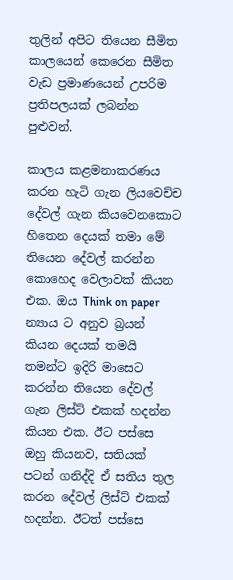තුලින් අපිට තියෙන සීමිත කාලයෙන් කෙරෙන සීමිත වැඩ ප්‍රමාණයෙන් උපරිම ප්‍රතිපලයක් ලබන්න පුළුවන්.

කාලය කළමනාකරණය කරන හැටි ගැන ලියවෙච්ච දේවල් ගැන කියවෙනකොට හිතෙන දෙයක් තමා මේ තියෙන දේවල් කරන්න කොහෙද වෙලාවක් කියන එක. ඔය Think on paper න්‍යාය ට අනුව බ්‍රයන් කියන දෙයක් තමයි තමන්ට ඉදිරි මාසෙට කරන්න තියෙන දේවල් ගැන ලිස්ට් එකක් හදන්න කියන එක. ඊට පස්සෙ ඔහු කියනව, සතියක් පටන් ගනිද්දි ඒ සතිය තුල කරන දේවල් ලිස්ට් එකක් හදන්න. ඊටත් පස්සෙ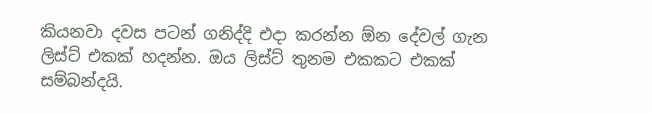කියනවා දවස පටන් ගනිද්දි එදා කරන්න ඕන දේවල් ගැන ලිස්ට් එකක් හදන්න. ඔය ලිස්ට් තුනම එකකට එකක් සම්බන්දයි.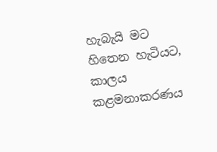හැබැයි මට හිතෙන හැටියට, කාලය කළමනාකරණය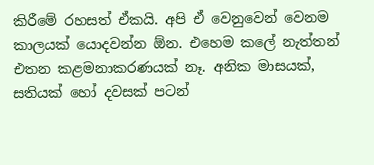කිරීමේ රහසත් ඒකයි. අපි ඒ වෙනුවෙන් වෙනම කාලයක් යොදවන්න ඕන. එහෙම කලේ නැත්තන් එතන කළමනාකරණයක් නෑ. අනික මාසයක්, සතියක් හෝ දවසක් පටන්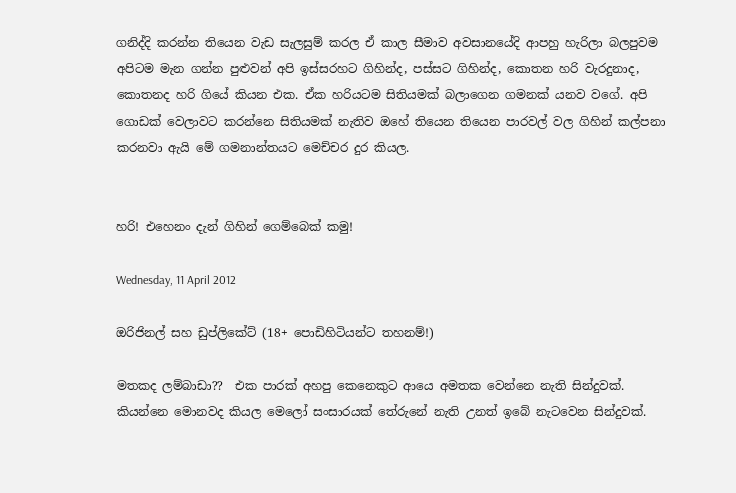ගනිද්දි කරන්න තියෙන වැඩ සැලසුම් කරල ඒ කාල සීමාව අවසානයේදි ආපහු හැරිලා බලපුවම අපිටම මැන ගන්න පුළුවන් අපි ඉස්සරහට ගිහින්ද, පස්සට ගිහින්ද, කොතන හරි වැරදුනාද, කොතනද හරි ගියේ කියන එක. ඒක හරියටම සිතියමක් බලාගෙන ගමනක් යනව වගේ. අපි ගොඩක් වෙලාවට කරන්නෙ සිතියමක් නැතිව ඔහේ තියෙන තියෙන පාරවල් වල ගිහින් කල්පනා කරනවා ඇයි මේ ගමනාන්තයට මෙච්චර දුර කියල.


හරි! එහෙනං දැන් ගිහින් ගෙම්බෙක් කමු!

Wednesday, 11 April 2012

ඔරිජිනල් සහ ඩුප්ලිකේට් (18+ පොඩිහිටියන්ට තහනම්!)

මතකද ලම්බාඩා??  එක පාරක් අහපු කෙනෙකුට ආයෙ අමතක වෙන්නෙ නැති සින්දුවක්. කියන්නෙ මොනවද කියල මෙලෝ සංසාරයක් තේරුනේ නැති උනත් ඉබේ නැටවෙන සින්දුවක්.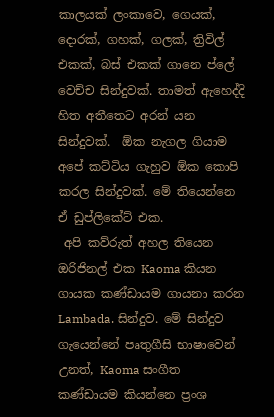කාලයක් ලංකාවෙ, ගෙයක්, දොරක්, ගහක්, ගලක්, ත්‍රිවිල් එකක්, බස් එකක් ගානෙ ප්ලේ වෙච්ච සින්දුවක්. තාමත් ඇහෙද්දි හිත අතීතෙට අරන් යන සින්දුවක්.  ඕක නැගල ගියාම අපේ කට්ටිය ගැහුව ඕක කොපි කරල සින්දුවක්. මේ තියෙන්නෙ ඒ ඩුප්ලිකේට් එක.
 අපි කව්රුත් අහල තියෙන ඔරිජිනල් එක Kaoma කියන ගායක කණ්ඩායම ගායනා කරන Lambada. සින්දුව. මේ සින්දුව ගැයෙන්නේ පෘතුගීසි භාෂාවෙන් උනත්, Kaoma සංගීත කණ්ඩායම කියන්නෙ ප්‍රංශ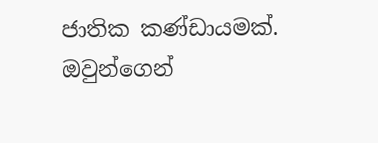ජාතික කණ්ඩායමක්. ඔවුන්ගෙන්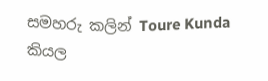සමහරු කලින් Toure Kunda කියල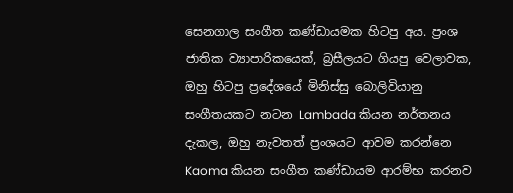සෙනගාල සංගීත කණ්ඩායමක හිටපු අය. ප්‍රංශ ජාතික ව්‍යාපාරිකයෙක්, බ්‍රසීලයට ගියපු වෙලාවක, ඔහු හිටපු ප්‍රදේශයේ මිනිස්සු බොලිවියානු සංගීතයකට නටන Lambada කියන නර්තනය දැකල, ඔහු නැවතත් ප්‍රංශයට ආවම කරන්නෙ Kaoma කියන සංගීත කණ්ඩායම ආරම්භ කරනව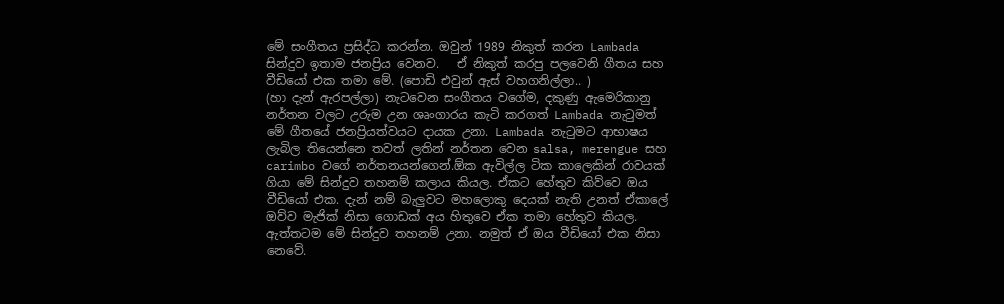මේ සංගීතය ප්‍රසිද්ධ කරන්න. ඔවුන් 1989 නිකුත් කරන Lambada සින්දුව ඉතාම ජනප්‍රිය වෙනව.   ඒ නිකුත් කරපු පලවෙනි ගීතය සහ වීඩියෝ එක තමා මේ. (පොඩි එවුන් ඇස් වහගනිල්ලා.. )
(හා දැන් ඇරපල්ලා) නැටවෙන සංගීතය වගේම, දකුණු ඇමෙරිකානු නර්තන වලට උරුම උන ශෘංගාරය කැටි කරගත් Lambada නැටුමත් මේ ගීතයේ ජනප්‍රියත්වයට දායක උනා. Lambada නැටුමට ආභාෂය ලැබිල තියෙන්නෙ තවත් ලතින් නර්තන වෙන salsa, merengue සහ carimbo වගේ නර්තනයන්ගෙන්.ඕක ඇවිල්ල ටික කාලෙකින් රාවයක් ගියා මේ සින්දුව තහනම් කලාය කියල. ඒකට හේතුව කිව්වෙ ඔය වීඩියෝ එක. දැන් නම් බැලුවට මහලොකු දෙයක් නැති උනත් ඒකාලේ ඔව්ව මැජික් නිසා ගොඩක් අය හිතුවෙ ඒක තමා හේතුව කියල. ඇත්තටම මේ සින්දුව තහනම් උනා. නමුත් ඒ ඔය වීඩියෝ එක නිසා නෙවේ.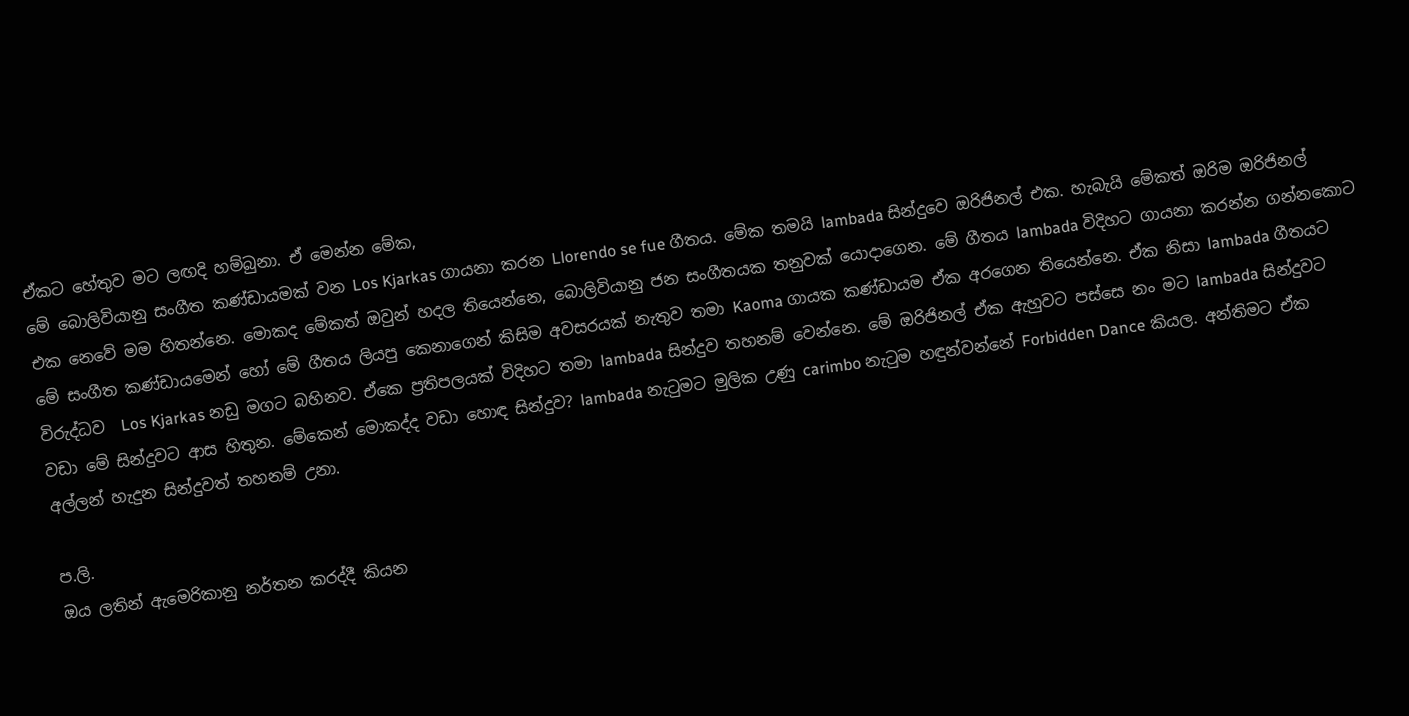ඒකට හේතුව මට ලඟදි හම්බුනා. ඒ මෙන්න මේක,
මේ බොලිවියානු සංගීත කණ්ඩායමක් වන Los Kjarkas ගායනා කරන Llorendo se fue ගීතය. මේක තමයි lambada සින්දුවෙ ඔරිජිනල් එක. හැබැයි මේකත් ඔරිම ඔරිජිනල් එක නෙවේ මම හිතන්නෙ. මොකද මේකත් ඔවුන් හදල තියෙන්නෙ, බොලිවියානු ජන සංගීතයක තනුවක් යොදාගෙන. මේ ගීතය lambada විදිහට ගායනා කරන්න ගන්නකොට මේ සංගීත කණ්ඩායමෙන් හෝ මේ ගීතය ලියපු කෙනාගෙන් කිසිම අවසරයක් නැතුව තමා Kaoma ගායක කණ්ඩායම ඒක අරගෙන තියෙන්නෙ. ඒක නිසා lambada ගීතයට විරුද්ධව  Los Kjarkas නඩු මගට බහිනව. ඒකෙ ප්‍රතිපලයක් විදිහට තමා lambada සින්දුව තහනම් වෙන්නෙ. මේ ඔරිජිනල් ඒක ඇහුවට පස්සෙ නං මට lambada සින්දුවට වඩා මේ සින්දුවට ආස හිතුන. මේකෙන් මොකද්ද වඩා හොඳ සින්දුව? lambada නැටුමට මුලික උණු carimbo නැටුම හඳුන්වන්නේ Forbidden Dance කියල. අන්තිමට ඒක අල්ලන් හැදුන සින්දුවත් තහනම් උනා.

ප.ලි.
ඔය ලතින් ඇමෙරිකානු නර්තන කරද්දී කියන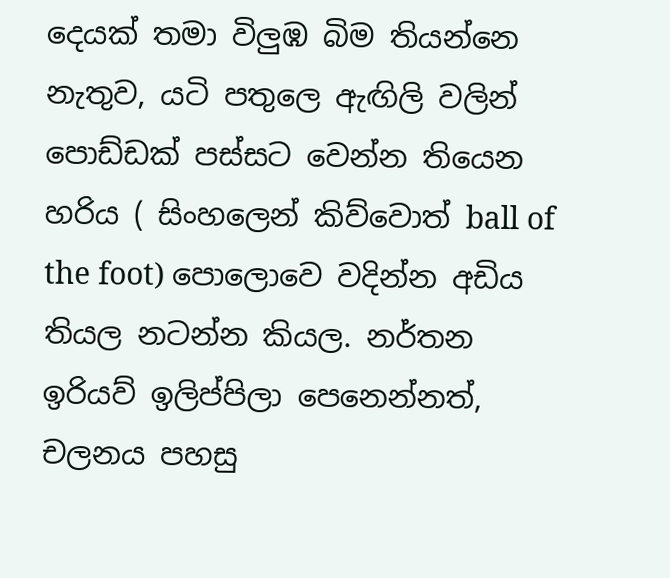දෙයක් තමා විලුඹ බිම තියන්නෙ නැතුව, යටි පතුලෙ ඇඟිලි වලින් පොඩ්ඩක් පස්සට වෙන්න තියෙන හරිය ( සිංහලෙන් කිව්වොත් ball of the foot) පොලොවෙ වදින්න අඩිය තියල නටන්න කියල. නර්තන ඉරියව් ඉලිප්පිලා පෙනෙන්නත්, චලනය පහසු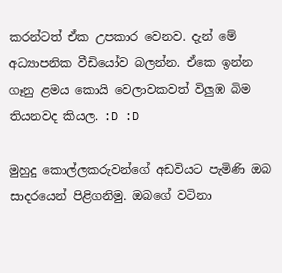කරන්ටත් ඒක උපකාර වෙනව. දැන් මේ අධ්‍යාපනික වීඩියෝව බලන්න. ඒකෙ ඉන්න ගෑනු ළමය කොයි වෙලාවකවත් විලුඹ බිම තියනවද කියල. :D :D

මුහුදු කොල්ලකරුවන්ගේ අඩවියට පැමිණි ඔබ සාදරයෙන් පිළිගනිමු. ඔබගේ වටිනා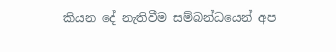කියන දේ නැතිවීම සම්බන්ධයෙන් අප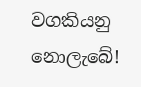වගකියනු නොලැබේ!